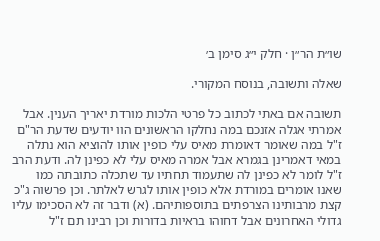שו״ת הר״ן · חלק י״ג סימן ב׳

שאלה ותשובה, בנוסח המקורי.

תשובה אם באתי לכתוב כל פרטי הלכות מורדת יאריך הענין. אבל אמרתי אגלה אזנכם במה נחלקו הראשונים הוו יודעים שדעת הר"ם ז"ל במה שאומר דאומרת מאיס עלי כופין אותו להוציא הוא נתלה במאי דאמרינן בגמרא אבל אמרה מאיס עלי לא כפינן לה. ודעת הרב ז"ל לומר לא כפינן לה שתעמוד תחתיו עד שתכלה כתובתה כמו שאנו אומרים במורדת אלא כופין אותו לגרש לאלתר. וכן פרשוה ג"כ קצת מרבותינו הצרפתים בתוספותיהם. (א) ודבר זה לא הסכימו עליו גדולי האחרונים אבל דחוהו בראיות בדורות וכן רבינו תם ז"ל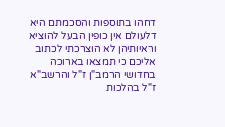דחהו בתוספות והסכמתם היא דלעולם אין כופין הבעל להוציא וראיותיהן לא הוצרכתי לכתוב אליכם כי תמצאו בארוכה בחדושי הרמב"ן ז"ל והרשב"א ז"ל בהלכות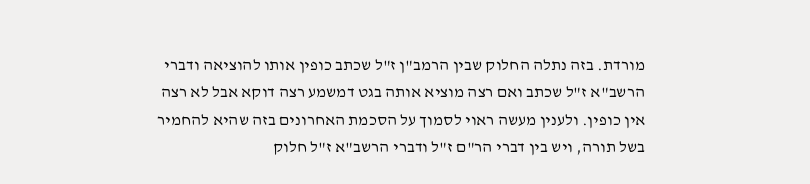מורדת. בזה נתלה החלוק שבין הרמב"ן ז"ל שכתב כופין אותו להוציאה ודברי הרשב"א ז"ל שכתב ואם רצה מוציא אותה בגט דמשמע רצה דוקא אבל לא רצה אין כופין. ולענין מעשה ראוי לסמוך על הסכמת האחרונים בזה שהיא להחמיר בשל תורה, ויש בין דברי הר"ם ז"ל ודברי הרשב"א ז"ל חלוק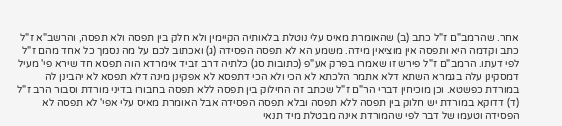אחר. שהרמב"ם ז"ל כתב (ב) שהאומרת מאיס עלי נוטלת בלאותיה הקיימין ולא חלק בין תפסה ולא תפסה, והרשב"א ז"ל כתב וקדמה היא ותפסה אין מוציאין מידה. משמע הא לא תפסה הפסידה (ג) ואכתוב לכם על מה נסמך כל אחד מהם ז"ל לפי דעתו. הרמב"ם ז"ל פירש זו שאמרו בפרק אע"פ (כתובות סג) כלתיה דרב זביד אימרדא הוה תפסא חד שירא פי' מעיל דמסקינן עלה בגמרא השתא דלא אתמר הלכתא לא הכי ולא הכי דתפסא לא אפקינן מינה דלא תפסא לא יהבינן לה במורדת כפשטא. וכן מוכיחין דברי הר"ם ז"ל שכתב זה החילוק בין תפסה ללא תפסה בחבורו בדיני מורדת וסבור הרב ז"ל (ד) דדוקא במורדת יש חלוק בין תפסה ללא תפסה ובלא תפסה הפסידה אבל האומרת מאיס עלי אפי' לא תפסה לא הפסידה וטעמו של דבר לפי שהמורדת אינה מבטלת מיד תנאי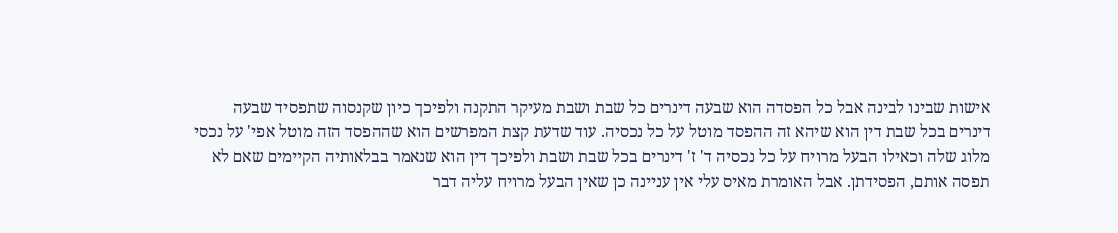אישות שבינו לבינה אבל כל הפסדה הוא שבעה דינרים כל שבת ושבת מעיקר התקנה ולפיכך כיון שקנסוה שתפסיד שבעה דינרים בכל שבת דין הוא שיהא זה ההפסד מוטל על כל נכסיה. עוד שדעת קצת המפרשים הוא שההפסד הזה מוטל אפי' על נכסי מלוג שלה וכאילו הבעל מרויח על כל נכסיה ד' ז' דינרים בכל שבת ושבת ולפיכך דין הוא שנאמר בבלאותיה הקיימים שאם לא תפסה אותם, הפסידתן. אבל האומרת מאיס עלי אין עניינה כן שאין הבעל מרויח עליה דבר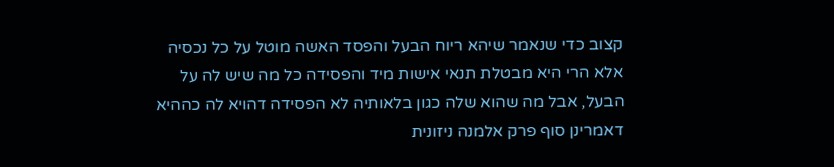קצוב כדי שנאמר שיהא ריוח הבעל והפסד האשה מוטל על כל נכסיה אלא הרי היא מבטלת תנאי אישות מיד והפסידה כל מה שיש לה על הבעל, אבל מה שהוא שלה כגון בלאותיה לא הפסידה דהויא לה כההיא דאמרינן סוף פרק אלמנה ניזונית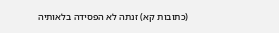(כתובות קא) זנתה לא הפסידה בלאותיה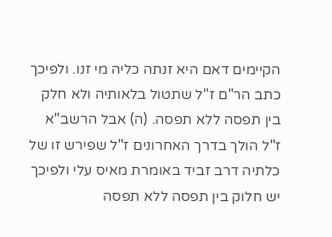הקיימים דאם היא זנתה כליה מי זנו. ולפיכך כתב הר"ם ז"ל שתטול בלאותיה ולא חלק בין תפסה ללא תפסה. (ה) אבל הרשב"א ז"ל הולך בדרך האחרונים ז"ל שפירש זו של כלתיה דרב זביד באומרת מאיס עלי ולפיכך יש חלוק בין תפסה ללא תפסה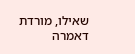שאילו, מורדת דאמרה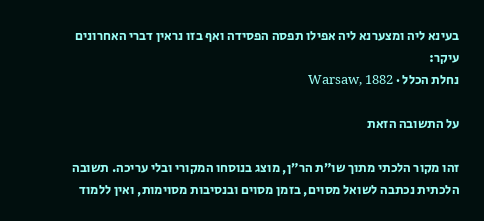בעינא ליה ומצערנא ליה אפילו תפסה הפסידה ואף בזו נראין דברי האחרונים עיקר:
נחלת הכלל · Warsaw, 1882

על התשובה הזאת

זהו מקור הלכתי מתוך שו״ת הר״ן, מוצג בנוסחו המקורי ובלי עריכה. תשובה הלכתית נכתבה לשואל מסוים, בזמן מסוים ובנסיבות מסוימות, ואין ללמוד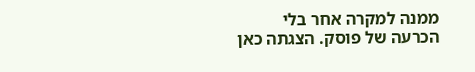ממנה למקרה אחר בלי הכרעה של פוסק. הצגתה כאן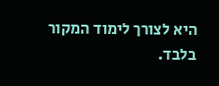היא לצורך לימוד המקור בלבד.